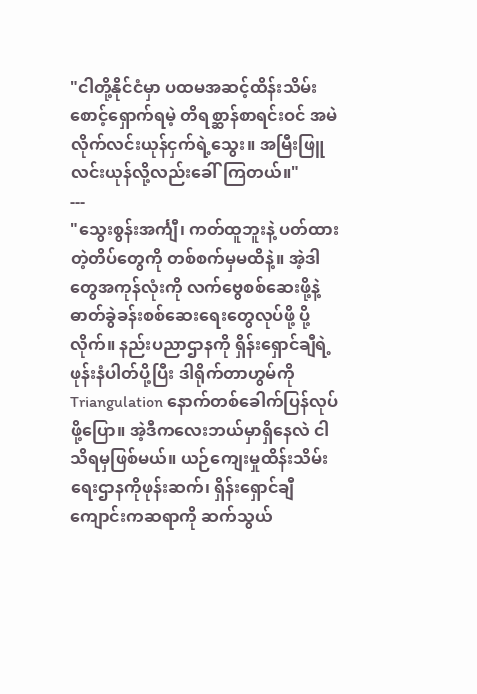"ငါတို့နိုင်ငံမှာ ပထမအဆင့်ထိန်းသိမ်းစောင့်ရှောက်ရမဲ့ တိရစ္ဆာန်စာရင်းဝင် အမဲလိုက်လင်းယုန်ငှက်ရဲ့သွေး။ အမြီးဖြူလင်းယုန်လို့လည်းခေါ်ကြတယ်။"
---
"သွေးစွန်းအင်္ကျီ၊ ကတ်ထူဘူးနဲ့ ပတ်ထားတဲ့တိပ်တွေကို တစ်စက်မှမထိနဲ့။ အဲ့ဒါတွေအကုန်လုံးကို လက်ဗွေစစ်ဆေးဖို့နဲ့ ဓာတ်ခွဲခန်းစစ်ဆေးရေးတွေလုပ်ဖို့ ပို့လိုက်။ နည်းပညာဌာနကို ရှိန်းရှောင်ချီရဲ့ ဖုန်းနံပါတ်ပို့ပြီး ဒါရိုက်တာဟွမ်ကို Triangulation နောက်တစ်ခေါက်ပြန်လုပ်ဖို့ပြော။ အဲ့ဒီကလေးဘယ်မှာရှိနေလဲ ငါသိရမှဖြစ်မယ်။ ယဉ်ကျေးမှုထိန်းသိမ်းရေးဌာနကိုဖုန်းဆက်၊ ရှိန်းရှောင်ချီကျောင်းကဆရာကို ဆက်သွယ်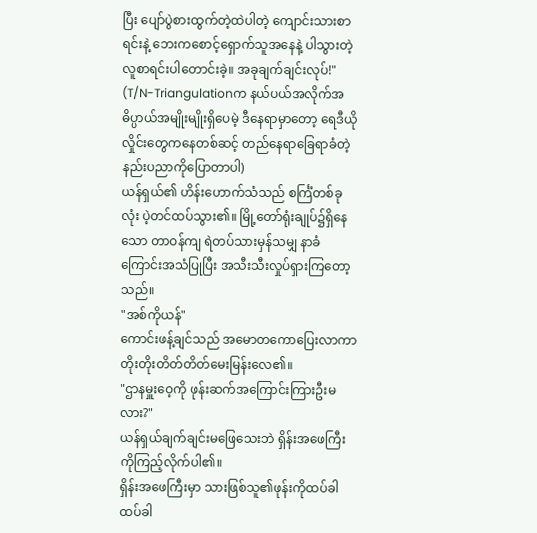ပြီး ပျော်ပွဲစားထွက်တဲ့ထဲပါတဲ့ ကျောင်းသားစာရင်းနဲ့ ဘေးကစောင့်ရှောက်သူအနေနဲ့ ပါသွားတဲ့လူစာရင်းပါတောင်းခဲ့။ အခုချက်ချင်းလုပ်!"
(T/N-Triangulationက နယ်ပယ်အလိုက်အဓိပ္ပာယ်အမျိုးမျိုးရှိပေမဲ့ ဒီနေရာမှာတော့ ရေဒီယိုလှိုင်းတွေကနေတစ်ဆင့် တည်နေရာခြေရာခံတဲ့နည်းပညာကိုပြောတာပါ)
ယန်ရှယ်၏ ဟိန်းဟောက်သံသည် စင်္ကြံတစ်ခုလုံး ပဲ့တင်ထပ်သွား၏။ မြို့တော်ရုံးချုပ်၌ရှိနေသော တာဝန်ကျ ရဲတပ်သားမှန်သမျှ နာခံကြောင်းအသံပြုပြီး အသီးသီးလှုပ်ရှားကြတော့သည်။
"အစ်ကိုယန်"
ကောင်းဖန့်ချင်သည် အမောတကောပြေးလာကာ တိုးတိုးတိတ်တိတ်မေးမြန်းလေ၏။
"ဌာနမှူးဝေ့ကို ဖုန်းဆက်အကြောင်းကြားဦးမလား?"
ယန်ရှယ်ချက်ချင်းမဖြေသေးဘဲ ရှိန်းအဖေကြီးကိုကြည့်လိုက်ပါ၏။
ရှိန်းအဖေကြီးမှာ သားဖြစ်သူ၏ဖုန်းကိုထပ်ခါထပ်ခါ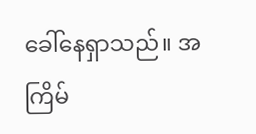ခေါ်နေရှာသည်။ အကြိမ်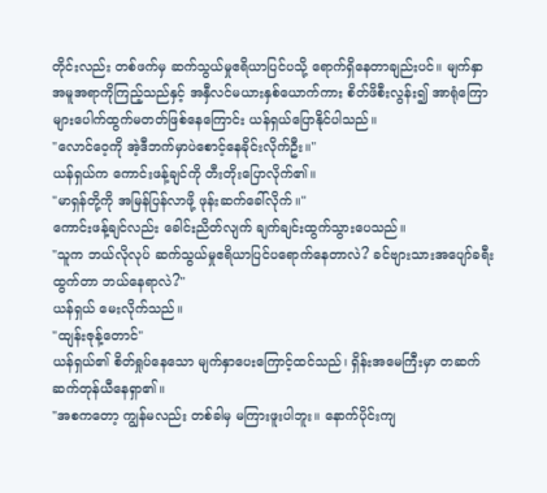တိုင်းလည်း တစ်ဖက်မှ ဆက်သွယ်မှုဧရိယာပြင်ပသို့ ရောက်ရှိနေတာချည်းပင်။ မျက်နှာအမူအရာကိုကြည့်သည်နှင့် အနှီလင်မယားနှစ်ယောက်ကား စိတ်ဖိစီးလွန်း၍ အာရုံကြောများပေါက်ထွက်မတတ်ဖြစ်နေကြောင်း ယန်ရှယ်ပြောနိုင်ပါသည်။
"လောင်ဝေ့ကို အဲ့ဒီဘက်မှာပဲစောင့်နေခိုင်းလိုက်ဦး။"
ယန်ရှယ်က ကောင်းဖန့်ချင်ကို တီးတိုးပြောလိုက်၏။
"မာရှန်တို့ကို အမြန်ပြန်လာဖို့ ဖုန်းဆက်ခေါ်လိုက်။"
ကောင်းဖန့်ချင်လည်း ခေါင်းညိတ်လျက် ချက်ချင်းထွက်သွားပေသည်။
"သူက ဘယ်လိုလုပ် ဆက်သွယ်မှုဧရိယာပြင်ပရောက်နေတာလဲ? ခင်ဗျားသားအပျော်ခရီးထွက်တာ ဘယ်နေရာလဲ?"
ယန်ရှယ် မေးလိုက်သည်။
"ထျန်းဇုန့်တောင်"
ယန်ရှယ်၏ စိတ်ရှုပ်နေသော မျက်နှာပေးကြောင့်ထင်သည်၊ ရှိန်းအမေကြီးမှာ တဆက်ဆက်တုန်ယီနေရှာ၏။
"အစကတော့ ကျွန်မလည်း တစ်ခါမှ မကြားဖူးပါဘူး။ နောက်ပိုင်းကျ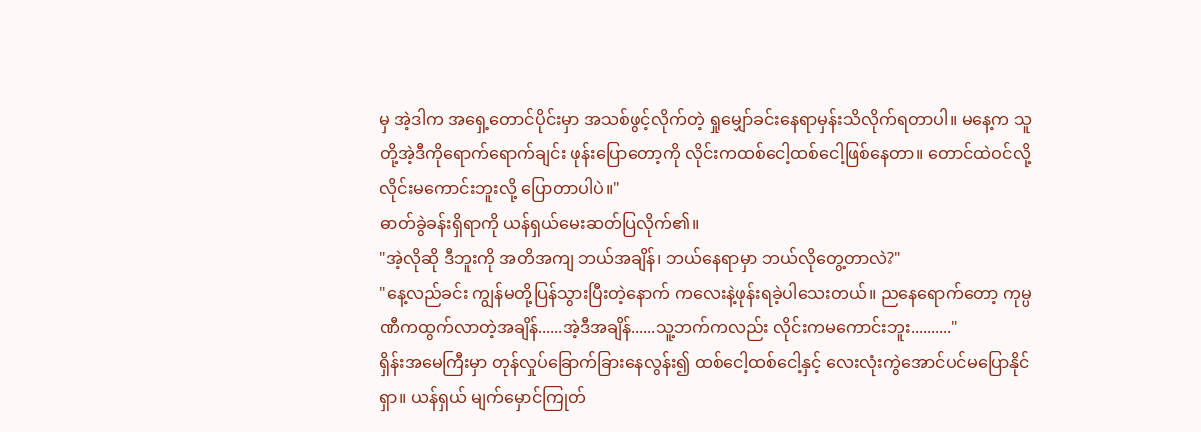မှ အဲ့ဒါက အရှေ့တောင်ပိုင်းမှာ အသစ်ဖွင့်လိုက်တဲ့ ရှုမျှော်ခင်းနေရာမှန်းသိလိုက်ရတာပါ။ မနေ့က သူတို့အဲ့ဒီကိုရောက်ရောက်ချင်း ဖုန်းပြောတော့ကို လိုင်းကထစ်ငေါ့ထစ်ငေါ့ဖြစ်နေတာ။ တောင်ထဲဝင်လို့ လိုင်းမကောင်းဘူးလို့ ပြောတာပါပဲ။"
ဓာတ်ခွဲခန်းရှိရာကို ယန်ရှယ်မေးဆတ်ပြလိုက်၏။
"အဲ့လိုဆို ဒီဘူးကို အတိအကျ ဘယ်အချိန်၊ ဘယ်နေရာမှာ ဘယ်လိုတွေ့တာလဲ?"
"နေ့လည်ခင်း ကျွန်မတို့ပြန်သွားပြီးတဲ့နောက် ကလေးနဲ့ဖုန်းရခဲ့ပါသေးတယ်။ ညနေရောက်တော့ ကုမ္ပဏီကထွက်လာတဲ့အချိန်......အဲ့ဒီအချိန်......သူ့ဘက်ကလည်း လိုင်းကမကောင်းဘူး.........."
ရှိန်းအမေကြီးမှာ တုန်လှုပ်ခြောက်ခြားနေလွန်း၍ ထစ်ငေါ့ထစ်ငေါ့နှင့် လေးလုံးကွဲအောင်ပင်မပြောနိုင်ရှာ။ ယန်ရှယ် မျက်မှောင်ကြုတ်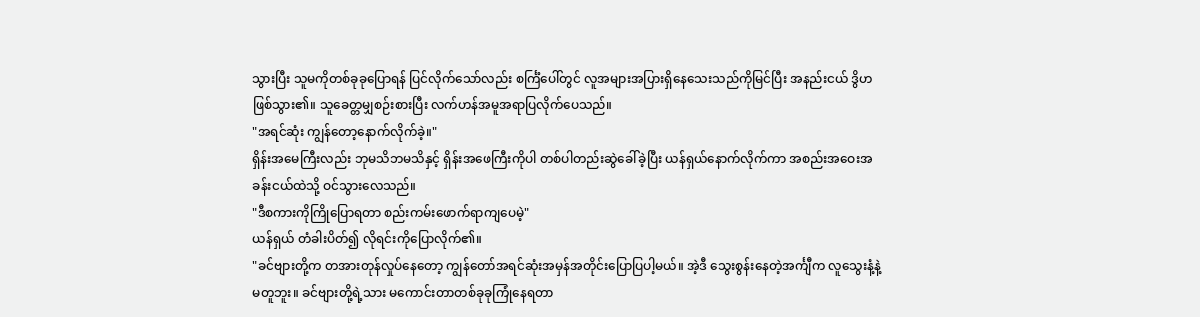သွားပြီး သူမကိုတစ်ခုခုပြောရန် ပြင်လိုက်သော်လည်း စင်္ကြံပေါ်တွင် လူအများအပြားရှိနေသေးသည်ကိုမြင်ပြီး အနည်းငယ် ဒွိဟဖြစ်သွား၏။ သူခေတ္တမျှစဉ်းစားပြီး လက်ဟန်အမူအရာပြလိုက်ပေသည်။
"အရင်ဆုံး ကျွန်တော့နောက်လိုက်ခဲ့။"
ရှိန်းအမေကြီးလည်း ဘုမသိဘမသိနှင့် ရှိန်းအဖေကြီးကိုပါ တစ်ပါတည်းဆွဲခေါ်ခဲ့ပြီး ယန်ရှယ်နောက်လိုက်ကာ အစည်းအဝေးအခန်းငယ်ထဲသို့ ဝင်သွားလေသည်။
"ဒီစကားကိုကြိုပြောရတာ စည်းကမ်းဖောက်ရာကျပေမဲ့"
ယန်ရှယ် တံခါးပိတ်၍ လိုရင်းကိုပြောလိုက်၏။
"ခင်ဗျားတို့က တအားတုန်လှုပ်နေတော့ ကျွန်တော်အရင်ဆုံးအမှန်အတိုင်းပြောပြပါ့မယ်။ အဲ့ဒီ သွေးစွန်းနေတဲ့အင်္ကျီက လူသွေးနံ့နဲ့မတူဘူး။ ခင်ဗျားတို့ရဲ့သား မကောင်းတာတစ်ခုခုကြုံနေရတာ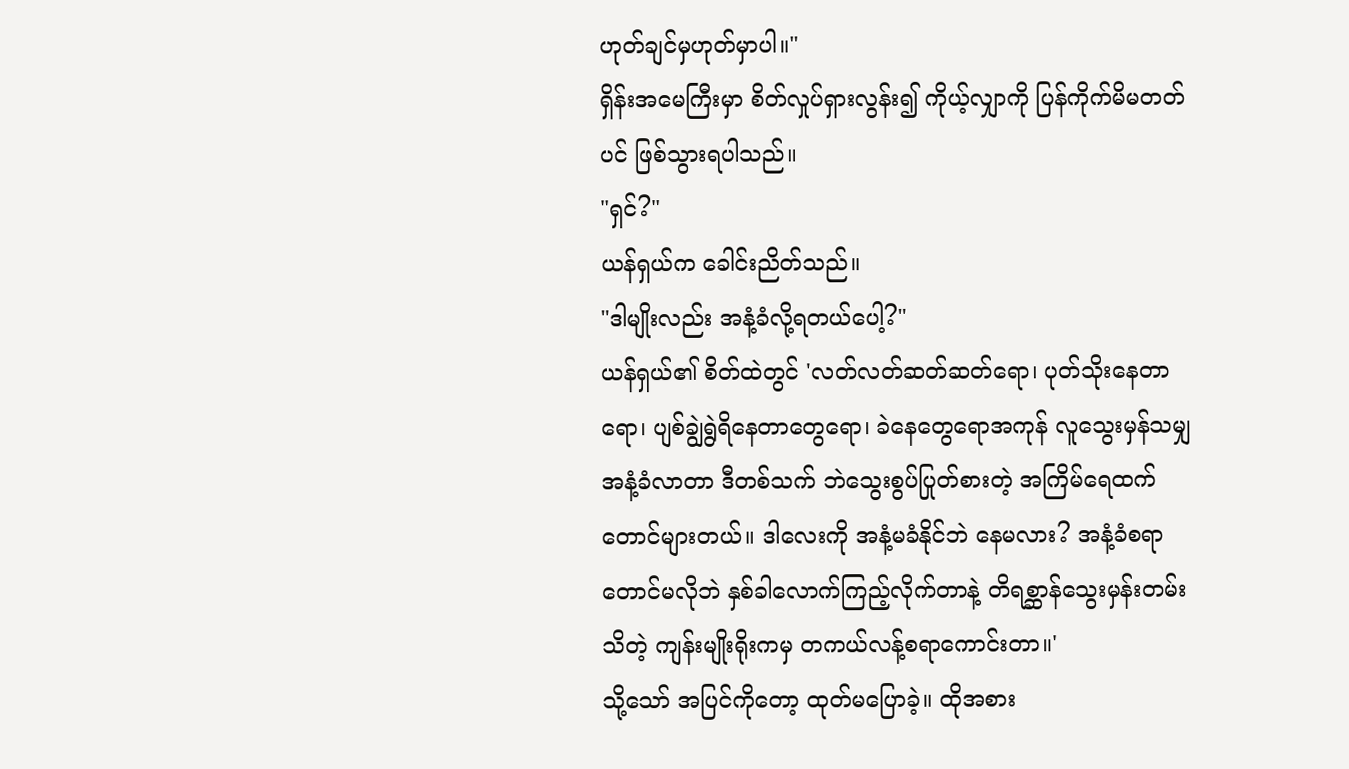ဟုတ်ချင်မှဟုတ်မှာပါ။"
ရှိန်းအမေကြီးမှာ စိတ်လှုပ်ရှားလွန်း၍ ကိုယ့်လျှာကို ပြန်ကိုက်မိမတတ်ပင် ဖြစ်သွားရပါသည်။
"ရှင်?"
ယန်ရှယ်က ခေါင်းညိတ်သည်။
"ဒါမျိုးလည်း အနံ့ခံလို့ရတယ်ပေါ့?"
ယန်ရှယ်၏ စိတ်ထဲတွင် 'လတ်လတ်ဆတ်ဆတ်ရော၊ ပုတ်သိုးနေတာရော၊ ပျစ်ချွဲရွဲရိနေတာတွေရော၊ ခဲနေတွေရောအကုန် လူသွေးမှန်သမျှအနံ့ခံလာတာ ဒီတစ်သက် ဘဲသွေးစွပ်ပြုတ်စားတဲ့ အကြိမ်ရေထက်တောင်များတယ်။ ဒါလေးကို အနံ့မခံနိုင်ဘဲ နေမလား? အနံ့ခံစရာတောင်မလိုဘဲ နှစ်ခါလောက်ကြည့်လိုက်တာနဲ့ တိရစ္ဆာန်သွေးမှန်းတမ်းသိတဲ့ ကျန်းမျိုးရိုးကမှ တကယ်လန့်စရာကောင်းတာ။'
သို့သော် အပြင်ကိုတော့ ထုတ်မပြောခဲ့။ ထိုအစား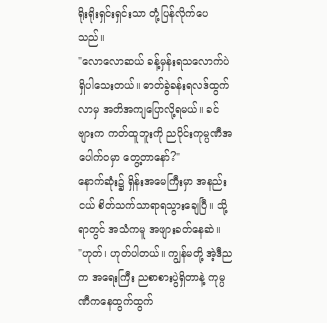ရိုးရိုးရှင်းရှင်းသာ တုံ့ပြန်လိုက်ပေသည်။
"လောလောဆယ် ခန့်မှန်းရသလောက်ပဲ ရှိပါသေးတယ်။ ဓာတ်ခွဲခန်းရလဒ်ထွက်လာမှ အတိအကျပြောလို့ရမယ်။ ခင်ဗျားက ကတ်ထူဘူးကို ညပိုင်းကုမ္ပဏီအပေါက်ဝမှာ တွေ့တာနော်?"
နောက်ဆုံး၌ ရှိန်းအမေကြီးမှာ အနည်းငယ် စိတ်သက်သာရာရသွားချေပြီ။ သို့ရာတွင် အသံကမူ အဖျားခတ်နေဆဲ။
"ဟုတ်၊ ဟုတ်ပါတယ်။ ကျွန်မတို့ အဲ့ဒီညက အရေးကြီး ညစာစားပွဲရှိတာနဲ့ ကုမ္ပဏီကနေထွက်ထွက်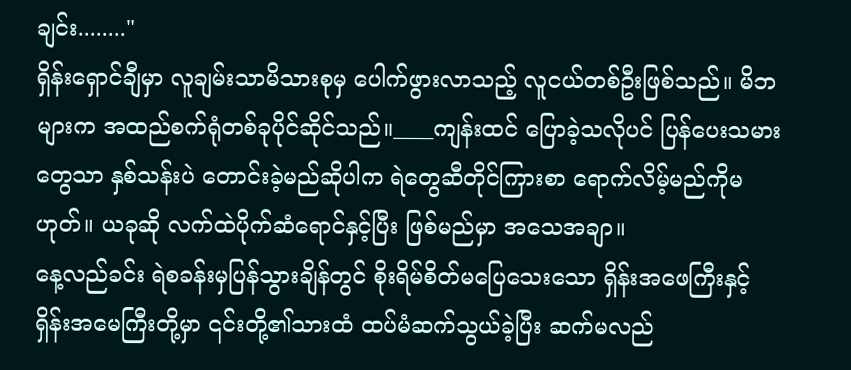ချင်း........"
ရှိန်းရှောင်ချီမှာ လူချမ်းသာမိသားစုမှ ပေါက်ဖွားလာသည့် လူငယ်တစ်ဦးဖြစ်သည်။ မိဘများက အထည်စက်ရုံတစ်ခုပိုင်ဆိုင်သည်။____ကျန်းထင် ပြောခဲ့သလိုပင် ပြန်ပေးသမားတွေသာ နှစ်သန်းပဲ တောင်းခဲ့မည်ဆိုပါက ရဲတွေဆီတိုင်ကြားစာ ရောက်လိမ့်မည်ကိုမဟုတ်။ ယခုဆို လက်ထဲပိုက်ဆံရောင်နှင့်ပြီး ဖြစ်မည်မှာ အသေအချာ။
နေ့လည်ခင်း ရဲစခန်းမှပြန်သွားချိန်တွင် စိုးရိမ်စိတ်မပြေသေးသော ရှိန်းအဖေကြီးနှင့် ရှိန်းအမေကြီးတို့မှာ ၎င်းတို့၏သားထံ ထပ်မံဆက်သွယ်ခဲ့ပြီး ဆက်မလည်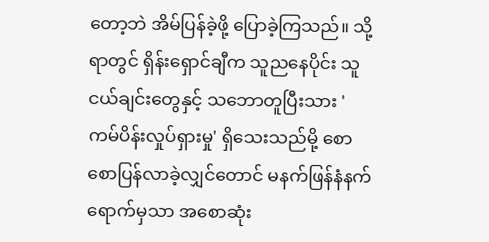တော့ဘဲ အိမ်ပြန်ခဲ့ဖို့ ပြောခဲ့ကြသည်။ သို့ရာတွင် ရှိန်းရှောင်ချီက သူညနေပိုင်း သူငယ်ချင်းတွေနှင့် သဘောတူပြီးသား 'ကမ်ပိန်းလှုပ်ရှားမှု' ရှိသေးသည်မို့ စောစောပြန်လာခဲ့လျှင်တောင် မနက်ဖြန်နံနက်ရောက်မှသာ အစောဆုံး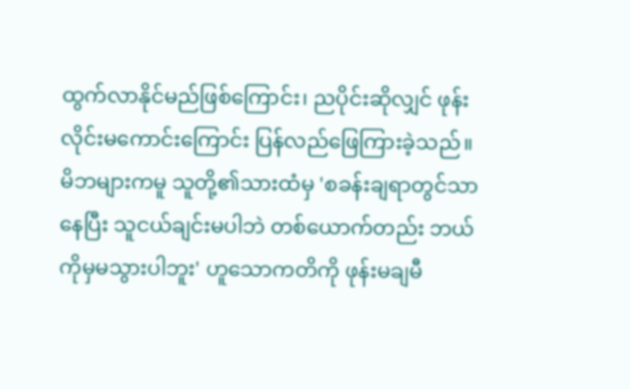ထွက်လာနိုင်မည်ဖြစ်ကြောင်း၊ ညပိုင်းဆိုလျှင် ဖုန်းလိုင်းမကောင်းကြောင်း ပြန်လည်ဖြေကြားခဲ့သည်။
မိဘများကမူ သူတို့၏သားထံမှ 'စခန်းချရာတွင်သာနေပြီး သူငယ်ချင်းမပါဘဲ တစ်ယောက်တည်း ဘယ်ကိုမှမသွားပါဘူး' ဟူသောကတိကို ဖုန်းမချမီ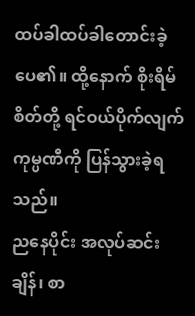ထပ်ခါထပ်ခါတောင်းခဲ့ပေ၏။ ထို့နောက် စိုးရိမ်စိတ်တို့ ရင်ဝယ်ပိုက်လျက် ကုမ္ပဏီကို ပြန်သွားခဲ့ရသည်။
ညနေပိုင်း အလုပ်ဆင်းချိန်၊ စာ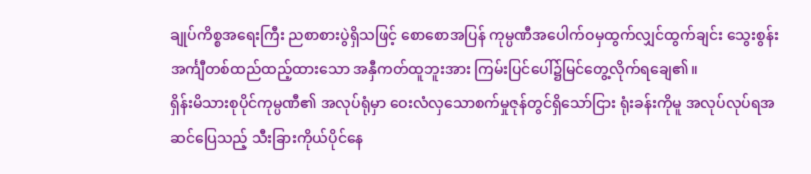ချုပ်ကိစ္စအရေးကြီး ညစာစားပွဲရှိသဖြင့် စောစောအပြန် ကုမ္ပဏီအပေါက်ဝမှထွက်လျှင်ထွက်ချင်း သွေးစွန်းအင်္ကျီတစ်ထည်ထည့်ထားသော အနှီကတ်ထူဘူးအား ကြမ်းပြင်ပေါ်၌မြင်တွေ့လိုက်ရချေ၏။
ရှိန်းမိသားစုပိုင်ကုမ္ပဏီ၏ အလုပ်ရုံမှာ ဝေးလံလှသောစက်မှုဇုန်တွင်ရှိသော်ငြား ရုံးခန်းကိုမူ အလုပ်လုပ်ရအဆင်ပြေသည့် သီးခြားကိုယ်ပိုင်နေ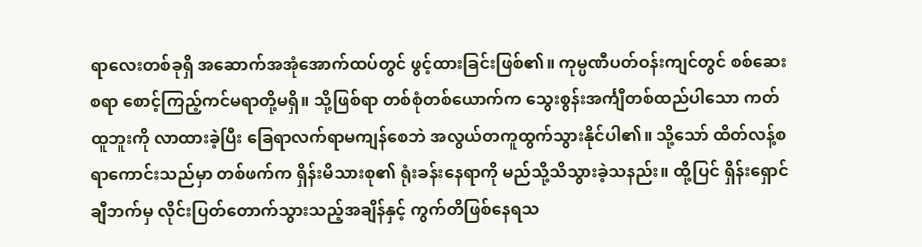ရာလေးတစ်ခုရှိ အဆောက်အအုံအောက်ထပ်တွင် ဖွင့်ထားခြင်းဖြစ်၏။ ကုမ္ပဏီပတ်ဝန်းကျင်တွင် စစ်ဆေးစရာ စောင့်ကြည့်ကင်မရာတို့မရှိ။ သို့ဖြစ်ရာ တစ်စုံတစ်ယောက်က သွေးစွန်းအင်္ကျီတစ်ထည်ပါသော ကတ်ထူဘူးကို လာထားခဲ့ပြီး ခြေရာလက်ရာမကျန်စေဘဲ အလွယ်တကူထွက်သွားနိုင်ပါ၏။ သို့သော် ထိတ်လန့်စရာကောင်းသည်မှာ တစ်ဖက်က ရှိန်းမိသားစု၏ ရုံးခန်းနေရာကို မည်သို့သိသွားခဲ့သနည်း။ ထို့ပြင် ရှိန်းရှောင်ချီဘက်မှ လိုင်းပြတ်တောက်သွားသည့်အချိန်နှင့် ကွက်တိဖြစ်နေရသ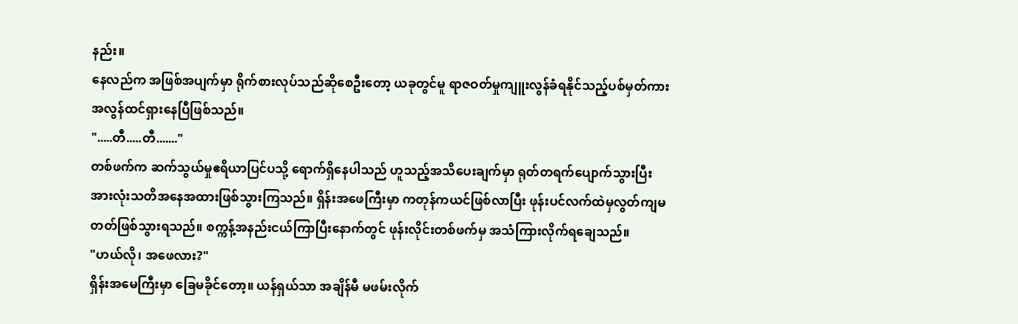နည်း။
နေလည်က အဖြစ်အပျက်မှာ ရိုက်စားလုပ်သည်ဆိုစေဦးတော့ ယခုတွင်မူ ရာဇဝတ်မှုကျူးလွန်ခံရနိုင်သည့်ပစ်မှတ်ကား အလွန်ထင်ရှားနေပြီဖြစ်သည်။
".....တီ.....တီ......."
တစ်ဖက်က ဆက်သွယ်မှုဧရိယာပြင်ပသို့ ရောက်ရှိနေပါသည် ဟူသည့်အသိပေးချက်မှာ ရုတ်တရက်ပျောက်သွားပြီး အားလုံးသတိအနေအထားဖြစ်သွားကြသည်။ ရှိန်းအဖေကြီးမှာ ကတုန်ကယင်ဖြစ်လာပြီး ဖုန်းပင်လက်ထဲမှလွတ်ကျမတတ်ဖြစ်သွားရသည်။ စက္ကန့်အနည်းငယ်ကြာပြီးနောက်တွင် ဖုန်းလိုင်းတစ်ဖက်မှ အသံကြားလိုက်ရချေသည်။
"ဟယ်လို၊ အဖေလား?"
ရှိန်းအမေကြီးမှာ ခြေမခိုင်တော့။ ယန်ရှယ်သာ အချိန်မီ မဖမ်းလိုက်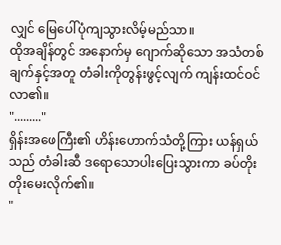လျှင် မြေပေါ်ပုံကျသွားလိမ့်မည်သာ။
ထိုအချိန်တွင် အနောက်မှ ဂျောက်ဆိုသော အသံတစ်ချက်နှင့်အတူ တံခါးကိုတွန်းဖွင့်လျက် ကျန်းထင်ဝင်လာ၏။
"........."
ရှိန်းအဖေကြီး၏ ဟိန်းဟောက်သံတို့ကြား ယန်ရှယ်သည် တံခါးဆီ ဒရောသောပါးပြေးသွားကာ ခပ်တိုးတိုးမေးလိုက်၏။
"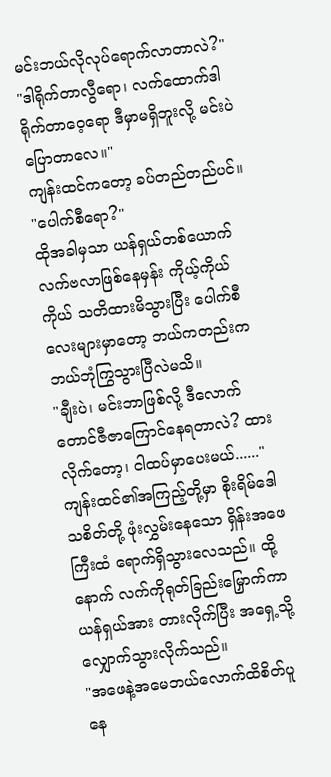မင်းဘယ်လိုလုပ်ရောက်လာတာလဲ?"
"ဒါရိုက်တာလွီရော၊ လက်ထောက်ဒါရိုက်တာဝေ့ရော ဒီမှာမရှိဘူးလို့ မင်းပဲပြောတာလေ။"
ကျန်းထင်ကတော့ ခပ်တည်တည်ပင်။
"ပေါက်စီရော?"
ထိုအခါမှသာ ယန်ရှယ်တစ်ယောက် လက်ဗလာဖြစ်နေမှန်း ကိုယ့်ကိုယ်ကိုယ် သတိထားမိသွားပြီး ပေါက်စီလေးများမှာတော့ ဘယ်ကတည်းက ဘယ်ဘုံကြွသွားပြီလဲမသိ။
"ချီးပဲ၊ မင်းဘာဖြစ်လို့ ဒီလောက်တောင်ဇီဇာကြောင်နေရတာလဲ? ထားလိုက်တော့၊ ငါထပ်မှာပေးမယ်......"
ကျန်းထင်၏အကြည့်တို့မှာ စိုးရိမ်ဒေါသစိတ်တို့ ဖုံးလွှမ်းနေသော ရှိန်းအဖေကြီးထံ ရောက်ရှိသွားလေသည်။ ထို့နောက် လက်ကိုရုတ်ခြည်းမြှောက်ကာ ယန်ရှယ်အား တားလိုက်ပြီး အရှေ့သို့ လျှောက်သွားလိုက်သည်။
"အဖေနဲ့အမေဘယ်လောက်ထိစိတ်ပူနေ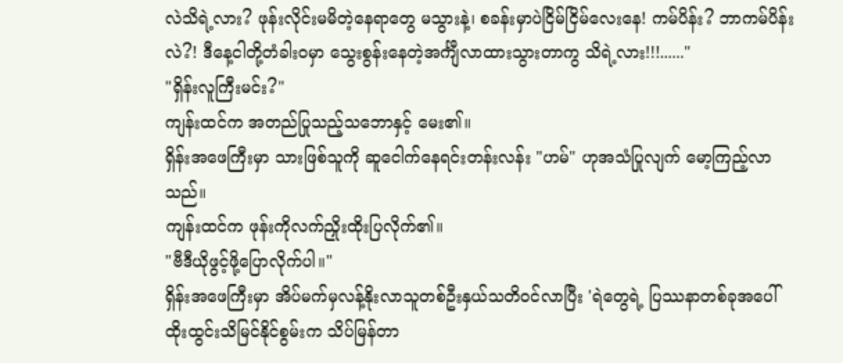လဲသိရဲ့လား? ဖုန်းလိုင်းမမိတဲ့နေရာတွေ မသွားနဲ့၊ စခန်းမှာပဲငြိမ်ငြိမ်လေးနေ! ကမ်ပိန်း? ဘာကမ်ပိန်းလဲ?! ဒီနေ့ငါတို့တံခါးဝမှာ သွေးစွန်းနေတဲ့အင်္ကျီလာထားသွားတာကွ သိရဲ့လား!!!......"
"ရှိန်းလူကြီးမင်း?"
ကျန်းထင်က အတည်ပြုသည့်သဘောနှင့် မေး၏။
ရှိန်းအဖေကြီးမှာ သားဖြစ်သူကို ဆူငေါက်နေရင်းတန်းလန်း "ဟမ်" ဟုအသံပြုလျက် မော့ကြည့်လာသည်။
ကျန်းထင်က ဖုန်းကိုလက်ညှိုးထိုးပြလိုက်၏။
"ဗီဒီယိုဖွင့်ဖို့ပြောလိုက်ပါ။"
ရှိန်းအဖေကြီးမှာ အိပ်မက်မှလန့်နိုးလာသူတစ်ဦးနှယ်သတိဝင်လာပြီး 'ရဲတွေရဲ့ ပြဿနာတစ်ခုအပေါ် ထိုးထွင်းသိမြင်နိုင်စွမ်းက သိပ်မြန်တာ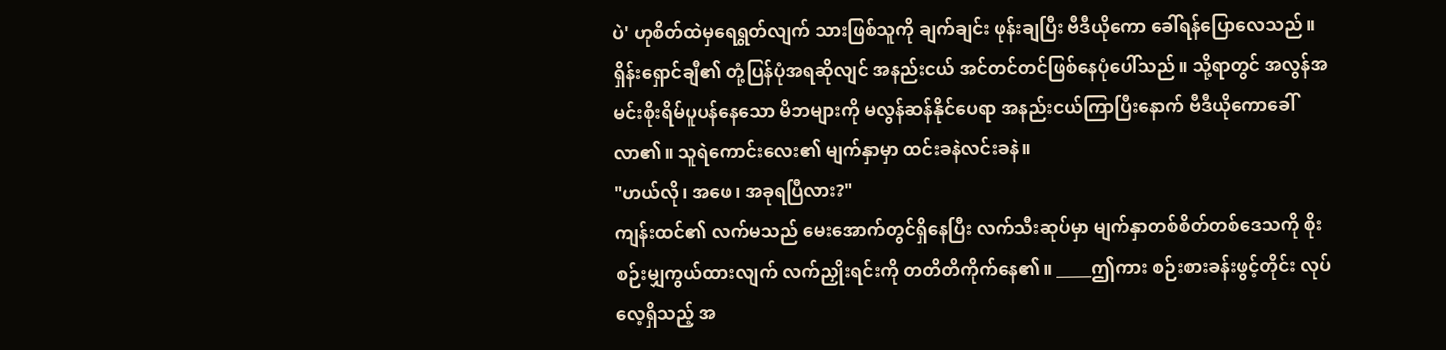ပဲ' ဟုစိတ်ထဲမှရေရွတ်လျက် သားဖြစ်သူကို ချက်ချင်း ဖုန်းချပြီး ဗီဒီယိုကော ခေါ်ရန်ပြောလေသည်။
ရှိန်းရှောင်ချီ၏ တုံ့ပြန်ပုံအရဆိုလျင် အနည်းငယ် အင်တင်တင်ဖြစ်နေပုံပေါ်သည်။ သို့ရာတွင် အလွန်အမင်းစိုးရိမ်ပူပန်နေသော မိဘများကို မလွန်ဆန်နိုင်ပေရာ အနည်းငယ်ကြာပြီးနောက် ဗီဒီယိုကောခေါ်လာ၏။ သူရဲကောင်းလေး၏ မျက်နှာမှာ ထင်းခနဲလင်းခနဲ။
"ဟယ်လို၊ အဖေ၊ အခုရပြီလား?"
ကျန်းထင်၏ လက်မသည် မေးအောက်တွင်ရှိနေပြီး လက်သီးဆုပ်မှာ မျက်နှာတစ်စိတ်တစ်ဒေသကို စိုးစဉ်းမျှကွယ်ထားလျက် လက်ညှိုးရင်းကို တတိတိကိုက်နေ၏။ _____ဤကား စဉ်းစားခန်းဖွင့်တိုင်း လုပ်လေ့ရှိသည့် အ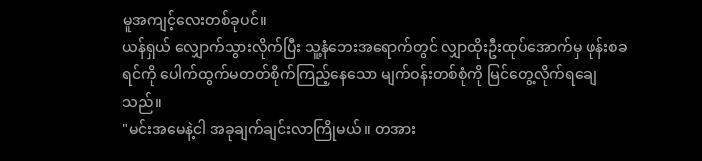မူအကျင့်လေးတစ်ခုပင်။
ယန်ရှယ် လျှောက်သွားလိုက်ပြီး သူ့နံဘေးအရောက်တွင် လျှာထိုးဦးထုပ်အောက်မှ ဖုန်းစခရင်ကို ပေါက်ထွက်မတတ်စိုက်ကြည့်နေသော မျက်ဝန်းတစ်စုံကို မြင်တွေ့လိုက်ရချေသည်။
"မင်းအမေနဲ့ငါ အခုချက်ချင်းလာကြိုမယ်။ တအား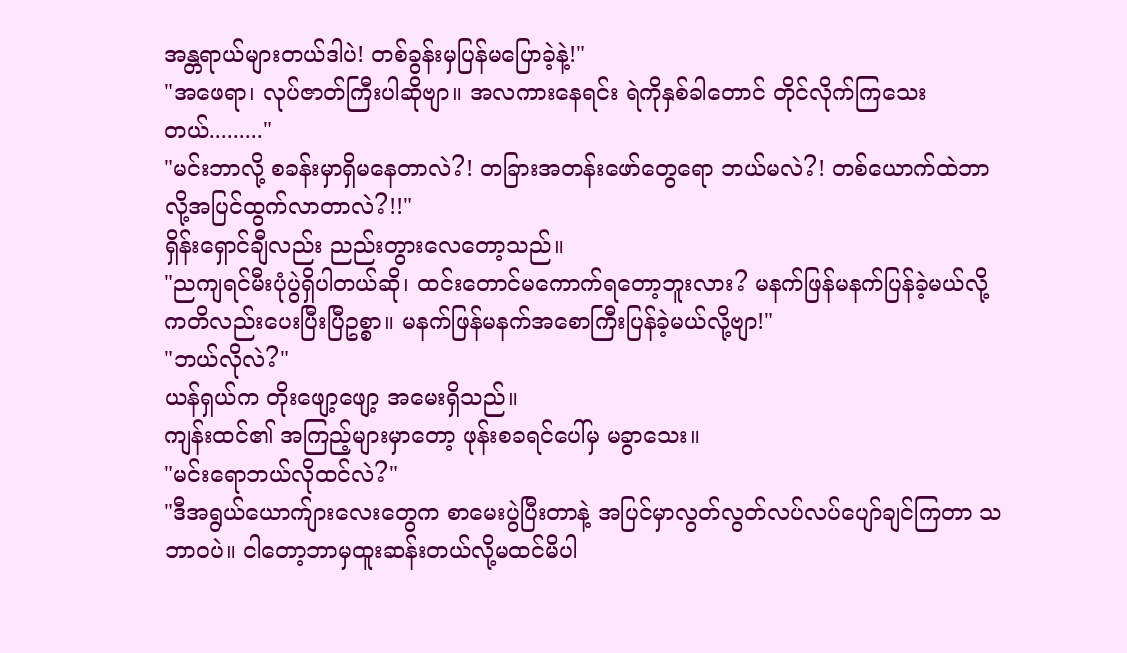အန္တရာယ်များတယ်ဒါပဲ! တစ်ခွန်းမှပြန်မပြောခဲ့နဲ့!"
"အဖေရာ၊ လုပ်ဇာတ်ကြီးပါဆိုဗျာ။ အလကားနေရင်း ရဲကိုနှစ်ခါတောင် တိုင်လိုက်ကြသေးတယ်........."
"မင်းဘာလို့ စခန်းမှာရှိမနေတာလဲ?! တခြားအတန်းဖော်တွေရော ဘယ်မလဲ?! တစ်ယောက်ထဲဘာလို့အပြင်ထွက်လာတာလဲ?!!"
ရှိန်းရှောင်ချီလည်း ညည်းတွားလေတော့သည်။
"ညကျရင်မီးပုံပွဲရှိပါတယ်ဆို၊ ထင်းတောင်မကောက်ရတော့ဘူးလား? မနက်ဖြန်မနက်ပြန်ခဲ့မယ်လို့ ကတိလည်းပေးပြီးပြီဥစ္စာ။ မနက်ဖြန်မနက်အစောကြီးပြန်ခဲ့မယ်လို့ဗျာ!"
"ဘယ်လိုလဲ?"
ယန်ရှယ်က တိုးဖျော့ဖျော့ အမေးရှိသည်။
ကျန်းထင်၏ အကြည့်များမှာတော့ ဖုန်းစခရင်ပေါ်မှ မခွာသေး။
"မင်းရောဘယ်လိုထင်လဲ?"
"ဒီအရွယ်ယောက်ျားလေးတွေက စာမေးပွဲပြီးတာနဲ့ အပြင်မှာလွတ်လွတ်လပ်လပ်ပျော်ချင်ကြတာ သဘာဝပဲ။ ငါတော့ဘာမှထူးဆန်းတယ်လို့မထင်မိပါ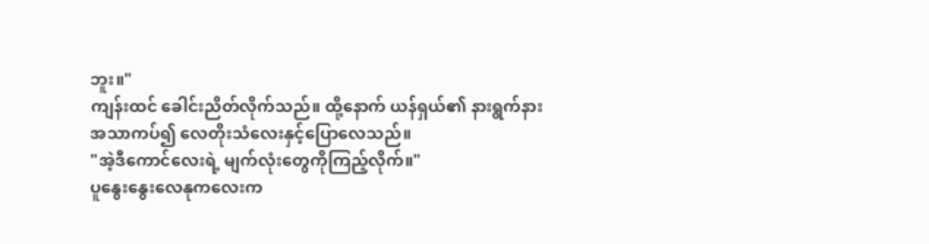ဘူး။"
ကျန်းထင် ခေါင်းညိတ်လိုက်သည်။ ထို့နောက် ယန်ရှယ်၏ နားရွက်နားအသာကပ်၍ လေတိုးသံလေးနှင့်ပြောလေသည်။
"အဲ့ဒီကောင်လေးရဲ့ မျက်လုံးတွေကိုကြည့်လိုက်။"
ပူနွေးနွေးလေနုကလေးက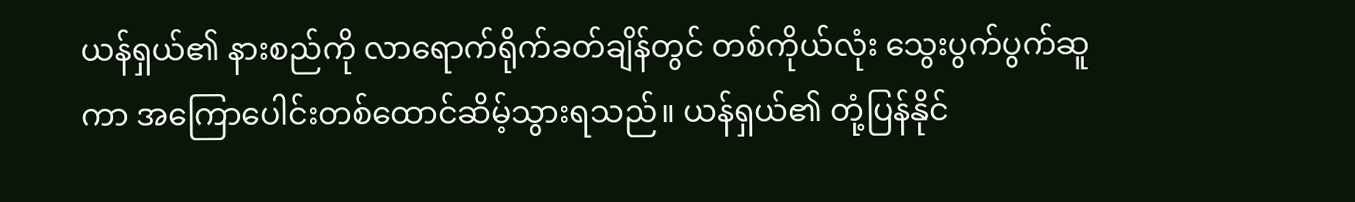ယန်ရှယ်၏ နားစည်ကို လာရောက်ရိုက်ခတ်ချိန်တွင် တစ်ကိုယ်လုံး သွေးပွက်ပွက်ဆူကာ အကြောပေါင်းတစ်ထောင်ဆိမ့်သွားရသည်။ ယန်ရှယ်၏ တုံ့ပြန်နိုင်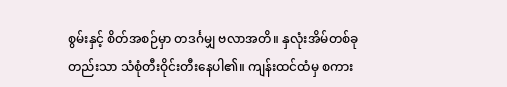စွမ်းနှင့် စိတ်အစဉ်မှာ တဒင်္ဂမျှ ဗလာအတိ။ နှလုံးအိမ်တစ်ခုတည်းသာ သံစုံတီးဝိုင်းတီးနေပါ၏။ ကျန်းထင်ထံမှ စကား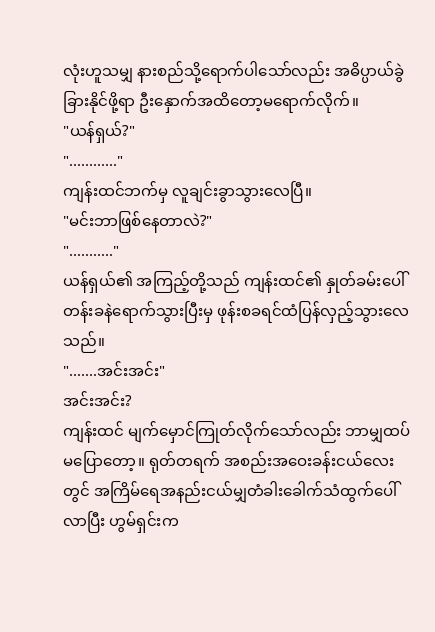လုံးဟူသမျှ နားစည်သို့ရောက်ပါသော်လည်း အဓိပ္ပာယ်ခွဲခြားနိုင်ဖို့ရာ ဦးနှောက်အထိတော့မရောက်လိုက်။
"ယန်ရှယ်?"
"............"
ကျန်းထင်ဘက်မှ လူချင်းခွာသွားလေပြီ။
"မင်းဘာဖြစ်နေတာလဲ?"
"..........."
ယန်ရှယ်၏ အကြည့်တို့သည် ကျန်းထင်၏ နှုတ်ခမ်းပေါ် တန်းခနဲရောက်သွားပြီးမှ ဖုန်းစခရင်ထံပြန်လှည့်သွားလေသည်။
".......အင်းအင်း"
အင်းအင်း?
ကျန်းထင် မျက်မှောင်ကြုတ်လိုက်သော်လည်း ဘာမျှထပ်မပြောတော့။ ရုတ်တရက် အစည်းအဝေးခန်းငယ်လေးတွင် အကြိမ်ရေအနည်းငယ်မျှတံခါးခေါက်သံထွက်ပေါ်လာပြီး ဟွမ်ရှင်းက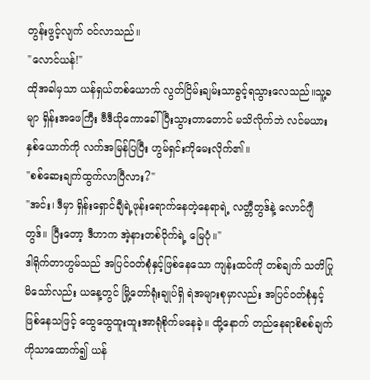တွန်းဖွင့်လျက် ဝင်လာသည်။
"လောင်ယန်!"
ထိုအခါမှသာ ယန်ရှယ်တစ်ယောက် လွတ်ငြိမ်းချမ်းသာခွင့်ရသွားလေသည်။သူ့ခမျာ ရှိန်းအဖေကြီး ဗီဒီယိုကောခေါ်ပြီးသွားတာတောင် မသိလိုက်ဘဲ လင်မယားနှစ်ယောက်ကို လက်အမြန်ပြပြီး ဟွမ်ရှင်းကိုမေးလိုက်၏။
"စစ်ဆေးချက်ထွက်လာပြီလား?"
"အင်း၊ ဒီမှာ ရှိန်းရှောင်ချီရဲ့ဖုန်းရောက်နေတဲ့နေရာရဲ့ လတ္တီတွဒ်နဲ့ လောင်ဂျီတွဒ်။ ပြီးတော့ ဒီဟာက အဲ့နားတစ်ဝိုက်ရဲ့ မြေပုံ။"
ဒါရိုက်တာဟွမ်သည် အပြင်ဝတ်စုံနှင့်ဖြစ်နေသော ကျန်းထင်ကို တစ်ချက် သတိပြုမိသော်လည်း ယနေ့တွင် မြို့တော်ရုံးချုပ်ရှိ ရဲအများစုမှာလည်း အပြင်ဝတ်စုံနှင့် ဖြစ်နေသဖြင့် ထွေထွေထူးထူးအာရုံစိုက်မနေခဲ့။ ထို့နောက် တည်နေရာစိစစ်ချက်ကိုသာထောက်၍ ယန်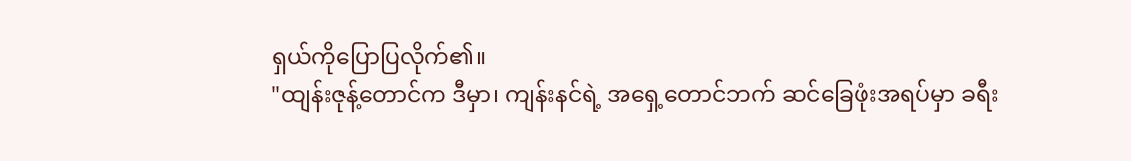ရှယ်ကိုပြောပြလိုက်၏။
"ထျန်းဇုန့်တောင်က ဒီမှာ၊ ကျန်းနင်ရဲ့ အရှေ့တောင်ဘက် ဆင်ခြေဖုံးအရပ်မှာ ခရီး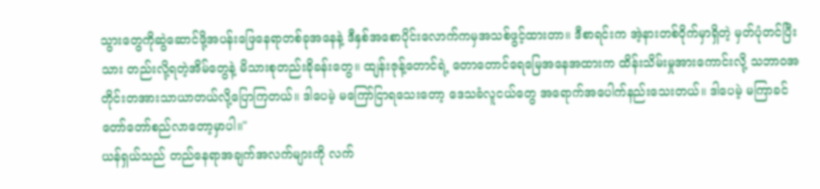သွားတွေကိုဆွဲဆောင်ဖို့အပန်းဖြေနေရာတစ်ခုအနေနဲ့ ဒီနှစ်အစောပိုင်းလောက်ကမှအသစ်ဖွင့်ထားတာ။ ဒီစာရင်းက အဲ့နားတစ်ဝိုက်မှာရှိတဲ့ မှတ်ပုံတင်ပြီးသား တည်းလို့ရတဲ့အိမ်တွေနဲ့ မိသားစုတည်းခိုခန်းတွေ။ ထျန်းဇုန့်တောင်ရဲ့ တောတောင်ရေမြေအနေအထားက ထိန်းသိမ်းမှုအားကောင်းလို့ သဘာဝအတိုင်းတအားသာယာတယ်လို့ပြောကြတယ်။ ဒါပေမဲ့ မကြော်ငြာရသေးတော့ ဒေသခံလူငယ်တွေ အရောက်အပေါက်နည်းသေးတယ်။ ဒါပေမဲ့ မကြာခင် တော်တော်စည်လာတော့မှာပါ။"
ယန်ရှယ်သည် တည်နေရာအချက်အလက်များကို လက်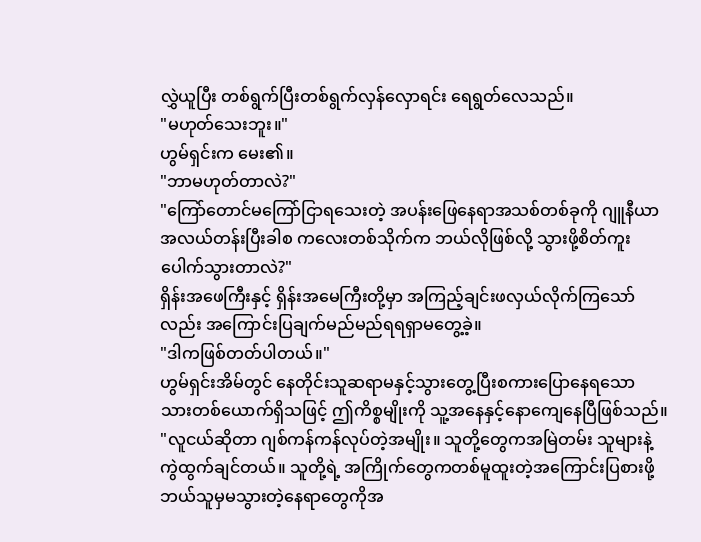လွှဲယူပြီး တစ်ရွက်ပြီးတစ်ရွက်လှန်လှောရင်း ရေရွတ်လေသည်။
"မဟုတ်သေးဘူး။"
ဟွမ်ရှင်းက မေး၏။
"ဘာမဟုတ်တာလဲ?"
"ကြော်တောင်မကြော်ငြာရသေးတဲ့ အပန်းဖြေနေရာအသစ်တစ်ခုကို ဂျူနီယာအလယ်တန်းပြီးခါစ ကလေးတစ်သိုက်က ဘယ်လိုဖြစ်လို့ သွားဖို့စိတ်ကူးပေါက်သွားတာလဲ?"
ရှိန်းအဖေကြီးနှင့် ရှိန်းအမေကြီးတို့မှာ အကြည့်ချင်းဖလှယ်လိုက်ကြသော်လည်း အကြောင်းပြချက်မည်မည်ရရရှာမတွေ့ခဲ့။
"ဒါကဖြစ်တတ်ပါတယ်။"
ဟွမ်ရှင်းအိမ်တွင် နေတိုင်းသူဆရာမနှင့်သွားတွေ့ပြီးစကားပြောနေရသော သားတစ်ယောက်ရှိသဖြင့် ဤကိစ္စမျိုးကို သူ့အနေနှင့်နောကျေနေပြီဖြစ်သည်။
"လူငယ်ဆိုတာ ဂျစ်ကန်ကန်လုပ်တဲ့အမျိုး။ သူတို့တွေကအမြဲတမ်း သူများနဲ့ကွဲထွက်ချင်တယ်။ သူတို့ရဲ့ အကြိုက်တွေကတစ်မူထူးတဲ့အကြောင်းပြစားဖို့ ဘယ်သူမှမသွားတဲ့နေရာတွေကိုအ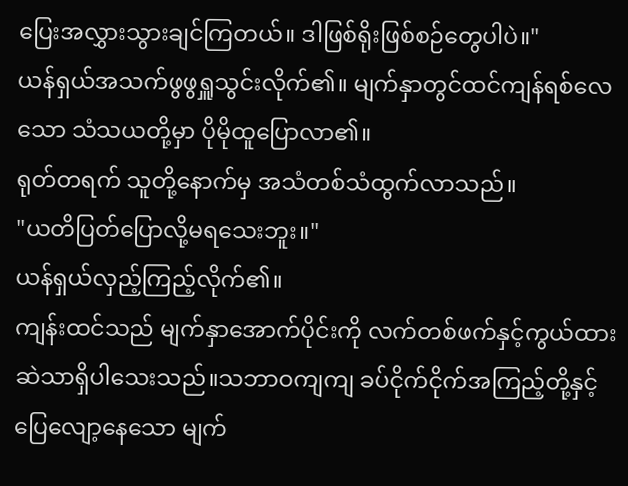ပြေးအလွှားသွားချင်ကြတယ်။ ဒါဖြစ်ရိုးဖြစ်စဉ်တွေပါပဲ။"
ယန်ရှယ်အသက်ဖွဖွရှူသွင်းလိုက်၏။ မျက်နှာတွင်ထင်ကျန်ရစ်လေသော သံသယတို့မှာ ပိုမိုထူပြောလာ၏။
ရုတ်တရက် သူတို့နောက်မှ အသံတစ်သံထွက်လာသည်။
"ယတိပြတ်ပြောလို့မရသေးဘူး။"
ယန်ရှယ်လှည့်ကြည့်လိုက်၏။
ကျန်းထင်သည် မျက်နှာအောက်ပိုင်းကို လက်တစ်ဖက်နှင့်ကွယ်ထားဆဲသာရှိပါသေးသည်။သဘာဝကျကျ ခပ်ငိုက်ငိုက်အကြည့်တို့နှင့် ပြေလျော့နေသော မျက်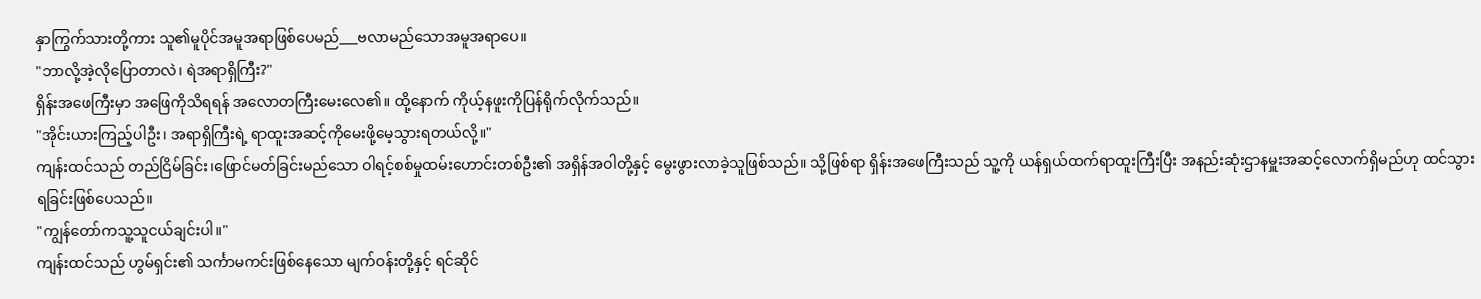နှာကြွက်သားတို့ကား သူ၏မူပိုင်အမူအရာဖြစ်ပေမည်___ဗလာမည်သောအမူအရာပေ။
"ဘာလို့အဲ့လိုပြောတာလဲ၊ ရဲအရာရှိကြီး?"
ရှိန်းအဖေကြီးမှာ အဖြေကိုသိရရန် အလောတကြီးမေးလေ၏။ ထို့နောက် ကိုယ့်နဖူးကိုပြန်ရိုက်လိုက်သည်။
"အိုင်းယားကြည့်ပါဦး၊ အရာရှိကြီးရဲ့ ရာထူးအဆင့်ကိုမေးဖို့မေ့သွားရတယ်လို့။"
ကျန်းထင်သည် တည်ငြိမ်ခြင်း၊ဖြောင်မတ်ခြင်းမည်သော ဝါရင့်စစ်မှုထမ်းဟောင်းတစ်ဦး၏ အရှိန်အဝါတို့နှင့် မွေးဖွားလာခဲ့သူဖြစ်သည်။ သို့ဖြစ်ရာ ရှိန်းအဖေကြီးသည် သူ့ကို ယန်ရှယ်ထက်ရာထူးကြီးပြီး အနည်းဆုံးဌာနမှူးအဆင့်လောက်ရှိမည်ဟု ထင်သွားရခြင်းဖြစ်ပေသည်။
"ကျွန်တော်ကသူ့သူငယ်ချင်းပါ။"
ကျန်းထင်သည် ဟွမ်ရှင်း၏ သင်္ကာမကင်းဖြစ်နေသော မျက်ဝန်းတို့နှင့် ရင်ဆိုင်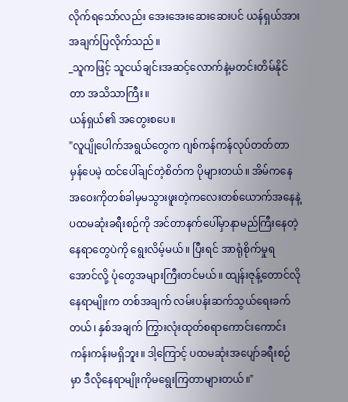လိုက်ရသော်လည်း အေးအေးဆေးဆေးပင် ယန်ရှယ်အား အချက်ပြလိုက်သည်။
_သူကဖြင့် သူငယ်ချင်းအဆင့်လောက်နဲ့မတင်းတိမ်နိုင်တာ အသိသာကြီး။
ယန်ရှယ်၏ အတွေးစပေ။
"လူပျိုပေါက်အရွယ်တွေက ဂျစ်ကန်ကန်လုပ်တတ်တာမှန်ပေမဲ့ ထင်ပေါ်ချင်တဲ့စိတ်က ပိုများတယ်။ အိမ်ကနေအဝေးကိုတစ်ခါမှမသွားဖူးတဲ့ကလေးတစ်ယောက်အနေနဲ့ ပထမဆုံးခရီးစဉ်ကို အင်တာနက်ပေါ်မှာနာမည်ကြီးနေတဲ့နေရာတွေပဲကို ရွေးလိမ့်မယ်။ ပြီးရင် အာရုံစိုက်မှုရအောင်လို့ ပုံတွေအများကြီးတင်မယ်။ ထျန်းဇုန့်တောင်လိုနေရာမျိုးက တစ်အချက် လမ်းပန်းဆက်သွယ်ရေးခက်တယ်၊ နှစ်အချက် ကြွားလုံးထုတ်စရာကောင်းကောင်းကန်းကန်းမရှိဘူး။ ဒါ့ကြောင့် ပထမဆုံးအပျော်ခရီးစဉ်မှာ ဒီလိုနေရာမျိုးကိုမရွေးကြတာများတယ်။"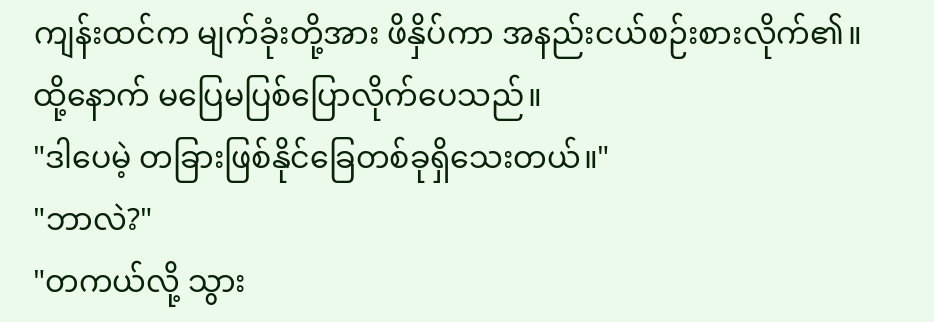ကျန်းထင်က မျက်ခုံးတို့အား ဖိနှိပ်ကာ အနည်းငယ်စဉ်းစားလိုက်၏။ ထို့နောက် မပြေမပြစ်ပြောလိုက်ပေသည်။
"ဒါပေမဲ့ တခြားဖြစ်နိုင်ခြေတစ်ခုရှိသေးတယ်။"
"ဘာလဲ?"
"တကယ်လို့ သွား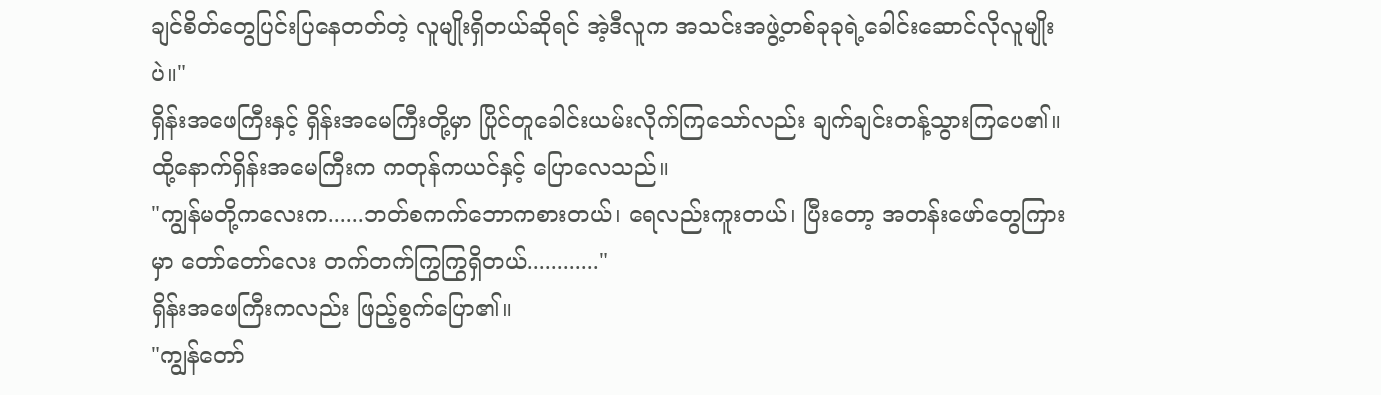ချင်စိတ်တွေပြင်းပြနေတတ်တဲ့ လူမျိုးရှိတယ်ဆိုရင် အဲ့ဒီလူက အသင်းအဖွဲ့တစ်ခုခုရဲ့ခေါင်းဆောင်လိုလူမျိုးပဲ။"
ရှိန်းအဖေကြီးနှင့် ရှိန်းအမေကြီးတို့မှာ ပြိုင်တူခေါင်းယမ်းလိုက်ကြသော်လည်း ချက်ချင်းတန့်သွားကြပေ၏။ ထို့နောက်ရှိန်းအမေကြီးက ကတုန်ကယင်နှင့် ပြောလေသည်။
"ကျွန်မတို့ကလေးက......ဘတ်စကက်ဘောကစားတယ်၊ ရေလည်းကူးတယ်၊ ပြီးတော့ အတန်းဖော်တွေကြားမှာ တော်တော်လေး တက်တက်ကြွကြွရှိတယ်............"
ရှိန်းအဖေကြီးကလည်း ဖြည့်စွက်ပြော၏။
"ကျွန်တော်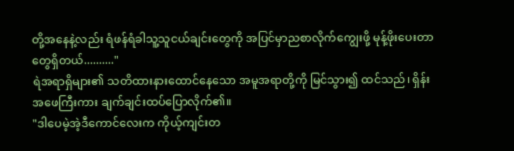တို့အနေနဲ့လည်း ရံဖန်ရံခါသူ့သူငယ်ချင်းတွေကို အပြင်မှာညစာလိုက်ကျွေးဖို့ မုန့်ဖိုးပေးတာတွေရှိတယ်.........."
ရဲအရာရှိများ၏ သတိထားနားထောင်နေသော အမူအရာတို့ကို မြင်သွား၍ ထင်သည်၊ ရှိန်းအဖေကြီးကား ချက်ချင်းထပ်ပြောလိုက်၏။
"ဒါပေမဲ့အဲ့ဒီကောင်လေးက ကိုယ့်ကျင်းတ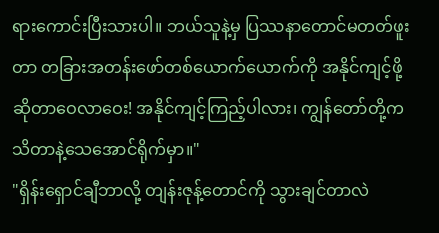ရားကောင်းပြီးသားပါ။ ဘယ်သူနဲ့မှ ပြဿနာတောင်မတတ်ဖူးတာ တခြားအတန်းဖော်တစ်ယောက်ယောက်ကို အနိုင်ကျင့်ဖို့ဆိုတာဝေလာဝေး! အနိုင်ကျင့်ကြည့်ပါလား၊ ကျွန်တော်တို့ကသိတာနဲ့သေအောင်ရိုက်မှာ။"
"ရှိန်းရှောင်ချီဘာလို့ တျန်းဇုန့်တောင်ကို သွားချင်တာလဲ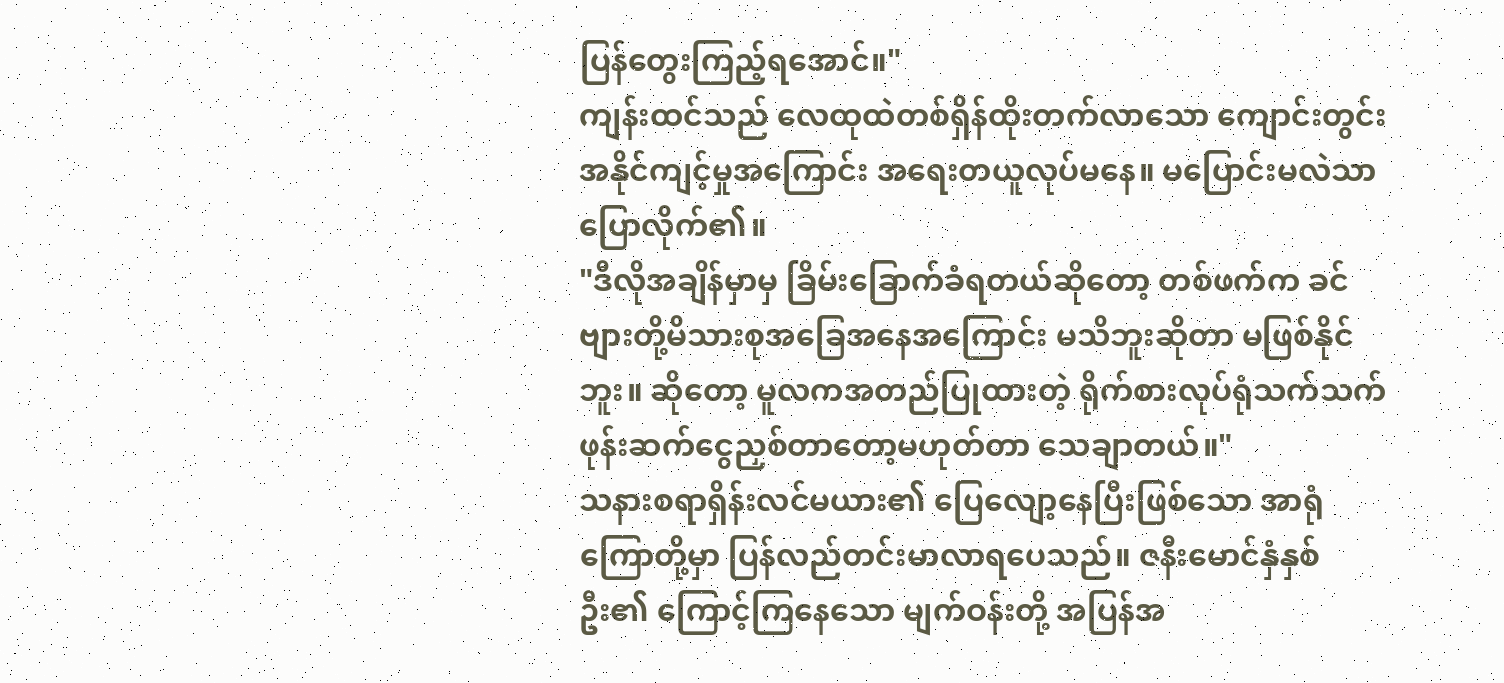ပြန်တွေးကြည့်ရအောင်။"
ကျန်းထင်သည် လေထုထဲတစ်ရှိန်ထိုးတက်လာသော ကျောင်းတွင်းအနိုင်ကျင့်မှုအကြောင်း အရေးတယူလုပ်မနေ။ မပြောင်းမလဲသာ ပြောလိုက်၏။
"ဒီလိုအချိန်မှာမှ ခြိမ်းခြောက်ခံရတယ်ဆိုတော့ တစ်ဖက်က ခင်ဗျားတို့မိသားစုအခြေအနေအကြောင်း မသိဘူးဆိုတာ မဖြစ်နိုင်ဘူး။ ဆိုတော့ မူလကအတည်ပြုထားတဲ့ ရိုက်စားလုပ်ရုံသက်သက် ဖုန်းဆက်ငွေညှစ်တာတော့မဟုတ်တာ သေချာတယ်။"
သနားစရာရှိန်းလင်မယား၏ ပြေလျော့နေပြီးဖြစ်သော အာရုံကြောတို့မှာ ပြန်လည်တင်းမာလာရပေသည်။ ဇနီးမောင်နှံနှစ်ဦး၏ ကြောင့်ကြနေသော မျက်ဝန်းတို့ အပြန်အ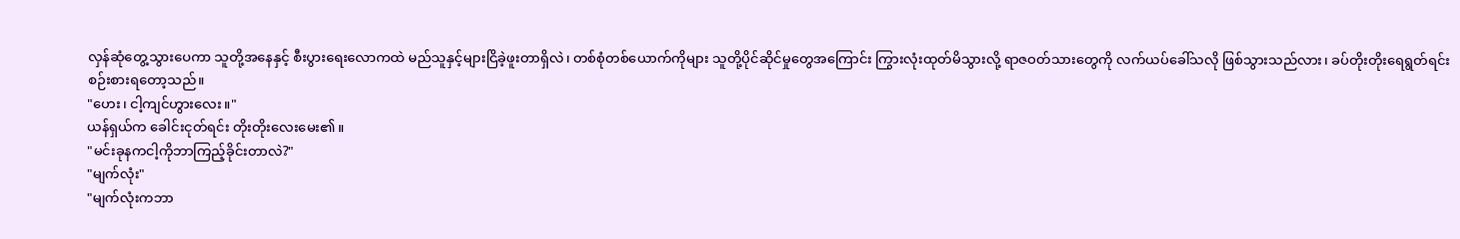လှန်ဆုံတွေ့သွားပေကာ သူတို့အနေနှင့် စီးပွားရေးလောကထဲ မည်သူနှင့်များငြိခဲ့ဖူးတာရှိလဲ၊ တစ်စုံတစ်ယောက်ကိုများ သူတို့ပိုင်ဆိုင်မှုတွေအကြောင်း ကြွားလုံးထုတ်မိသွားလို့ ရာဇဝတ်သားတွေကို လက်ယပ်ခေါ်သလို ဖြစ်သွားသည်လား၊ ခပ်တိုးတိုးရေရွတ်ရင်း စဉ်းစားရတော့သည်။
"ဟေး၊ ငါ့ကျင်ဟွားလေး။"
ယန်ရှယ်က ခေါင်းငုတ်ရင်း တိုးတိုးလေးမေး၏။
"မင်းခုနကငါ့ကိုဘာကြည့်ခိုင်းတာလဲ?"
"မျက်လုံး"
"မျက်လုံးကဘာ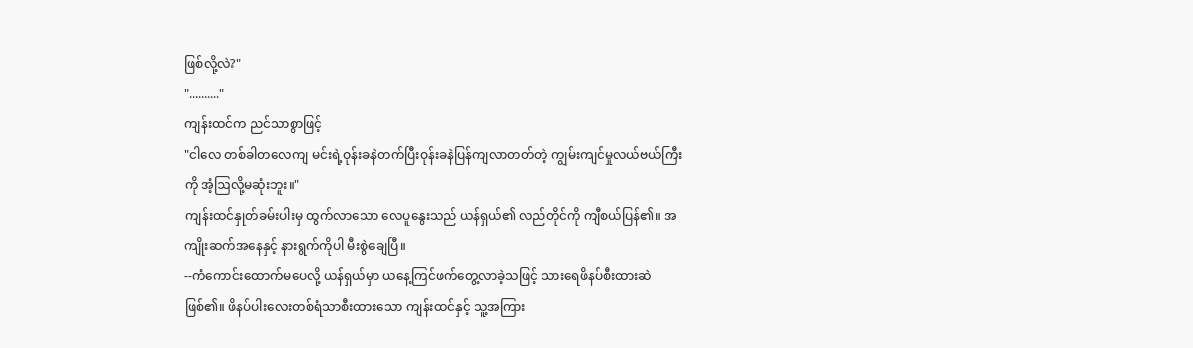ဖြစ်လို့လဲ?"
".........."
ကျန်းထင်က ညင်သာစွာဖြင့်
"ငါလေ တစ်ခါတလေကျ မင်းရဲ့ဝုန်းခနဲတက်ပြီးဝုန်းခနဲပြန်ကျလာတတ်တဲ့ ကျွမ်းကျင်မှုလယ်ဗယ်ကြီးကို အံ့ဩလို့မဆုံးဘူး။"
ကျန်းထင်နှုတ်ခမ်းပါးမှ ထွက်လာသော လေပူနွေးသည် ယန်ရှယ်၏ လည်တိုင်ကို ကျီစယ်ပြန်၏။ အကျိုးဆက်အနေနှင့် နားရွက်ကိုပါ မီးစွဲချေပြီ။
--ကံကောင်းထောက်မပေလို့ ယန်ရှယ်မှာ ယနေ့ကြင်ဖက်တွေ့လာခဲ့သဖြင့် သားရေဖိနပ်စီးထားဆဲဖြစ်၏။ ဖိနပ်ပါးလေးတစ်ရံသာစီးထားသော ကျန်းထင်နှင့် သူ့အကြား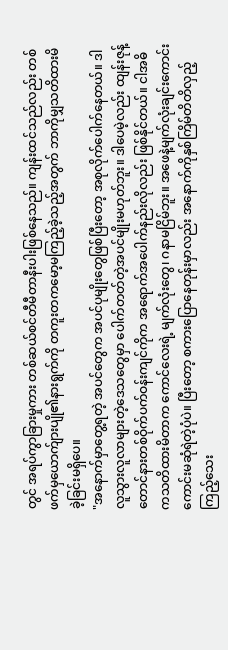တွင် အရပ်ကွာခြားမှုကား တစ်ဆယ်စင်တီမီတာနီးပါးဖြစ်နေသည်။ ကျန်းထင်သည်လည်း တစ်ဖက်မှယောက်ျားပျို၏နားရွက်ကို တကူးတကမော့မကြည့်ခဲ့သည့်အတွက် ဘာကိုမျှသတိထားမိခဲ့ခြင်းမရှိပေ။
"အနောက်မှာတွေ့ရတဲ့ အပင်တွေက အပင်ပုမျိုးတွေဖြစ်ပြီးတော့ အစုလိုက်ပေါက်နေတယ်။ ဒါလူသွားလူလာများတဲ့ဒေသတွေမှာ ပေါက်တတ်တဲ့အပင်မျိုးမဟုတ်ဘူး။ ဒါပေမဲ့လည်း ထျန်းဇုန့်တောင်နားတစ်ဝိုက်ပက်ဝန်းကျင်ကိုက အရောက်အပေါက်နည်းလိုလည်း ဖြစ်နိုင်တယ်။ ငါအဓိကသတိထားမိတာက ကောင်လေးရဲ့ မျက်လုံးတွေ၊ ဂနာမငြိမ်ဘူး။ အဖေနဲ့မျက်လုံးချင်းကောင်းကောင်းမဆုံရဲတဲ့ပုံပဲ။ ပြီးတော့ စကားပြောနေတုန်းမှာလည်း အနောက်ကိုနှစ်ကြိမ်တိတိလှည့်ကြည့်သေး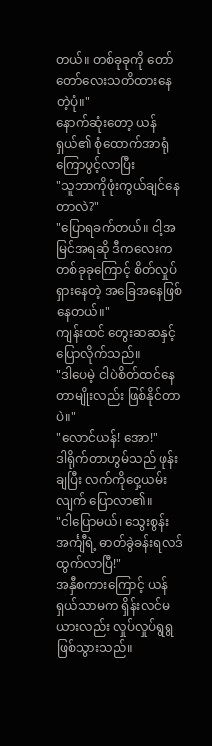တယ်။ တစ်ခုခုကို တော်တော်လေးသတိထားနေတဲ့ပုံ။"
နောက်ဆုံးတော့ ယန်ရှယ်၏ စုံထောက်အာရုံကြောပွင့်လာပြီး
"သူဘာကိုဖုံးကွယ်ချင်နေတာလဲ?"
"ပြောရခက်တယ်။ ငါ့အမြင်အရဆို ဒီကလေးက တစ်ခုခုကြောင့် စိတ်လှုပ်ရှားနေတဲ့ အခြေအနေဖြစ်နေတယ်။"
ကျန်းထင် တွေးဆဆနှင့် ပြောလိုက်သည်။
"ဒါပေမဲ့ ငါပဲစိတ်ထင်နေတာမျိုးလည်း ဖြစ်နိုင်တာပဲ။"
"လောင်ယန်! အော!"
ဒါရိုက်တာဟွမ်သည် ဖုန်းချပြီး လက်ကိုဝှေ့ယမ်းလျက် ပြောလာ၏။
"ငါပြောမယ်၊ သွေးစွန်းအင်္ကျီရဲ့ ဓာတ်ခွဲခန်းရလဒ်ထွက်လာပြီ!"
အနှီစကားကြောင့် ယန်ရှယ်သာမက ရှိန်းလင်မယားလည်း လှုပ်လှုပ်ရွရွဖြစ်သွားသည်။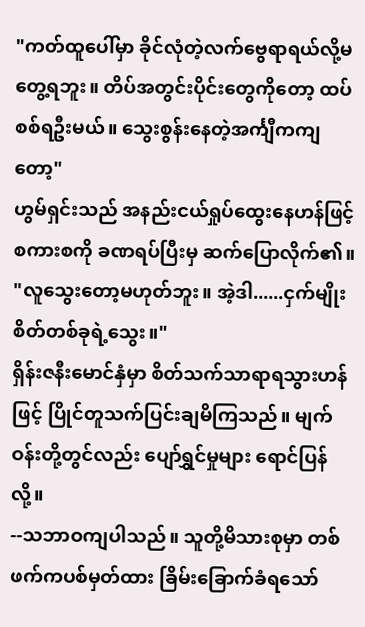"ကတ်ထူပေါ်မှာ ခိုင်လုံတဲ့လက်ဗွေရာရယ်လို့မတွေ့ရဘူး။ တိပ်အတွင်းပိုင်းတွေကိုတော့ ထပ်စစ်ရဦးမယ်။ သွေးစွန်းနေတဲ့အင်္ကျီကကျတော့"
ဟွမ်ရှင်းသည် အနည်းငယ်ရှုပ်ထွေးနေဟန်ဖြင့် စကားစကို ခဏရပ်ပြီးမှ ဆက်ပြောလိုက်၏။
"လူသွေးတော့မဟုတ်ဘူး။ အဲ့ဒါ......ငှက်မျိုးစိတ်တစ်ခုရဲ့သွေး။"
ရှိန်းဇနီးမောင်နှံမှာ စိတ်သက်သာရာရသွားဟန်ဖြင့် ပြိုင်တူသက်ပြင်းချမိကြသည်။ မျက်ဝန်းတို့တွင်လည်း ပျော်ရွှင်မှုများ ရောင်ပြန်လို့။
--သဘာဝကျပါသည်။ သူတို့မိသားစုမှာ တစ်ဖက်ကပစ်မှတ်ထား ခြိမ်းခြောက်ခံရသော်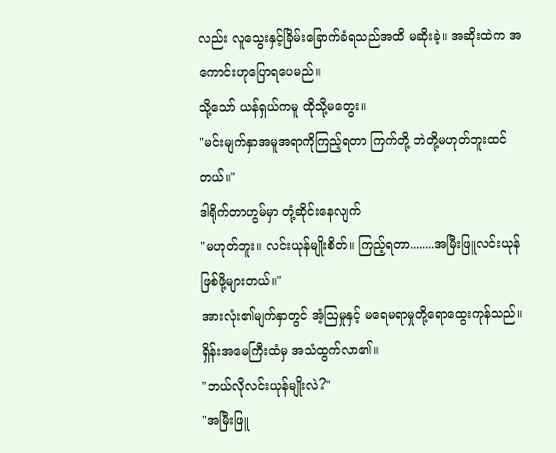လည်း လူသွေးနှင့်ခြိမ်းခြောက်ခံရသည်အထိ မဆိုးခဲ့။ အဆိုးထဲက အကောင်းဟုပြောရပေမည်။
သို့သော် ယန်ရှယ်ကမူ ထိုသို့မတွေး။
"မင်းမျက်နှာအမူအရာကိုကြည့်ရတာ ကြက်တို့ ဘဲတို့မဟုတ်ဘူးထင်တယ်။"
ဒါရိုက်တာဟွမ်မှာ တုံ့ဆိုင်းနေလျက်
"မဟုတ်ဘူး။ လင်းယုန်မျိုးစိတ်။ ကြည့်ရတာ........အမြီးဖြူလင်းယုန်ဖြစ်ဖို့များတယ်။"
အားလုံး၏မျက်နှာတွင် အံ့ဩမှုနှင့် မရေမရာမှုတို့ရောထွေးကုန်သည်။ ရှိန်းအမေကြီးထံမှ အသံထွက်လာ၏။
"ဘယ်လိုလင်းယုန်မျိုးလဲ?"
"အမြီးဖြူ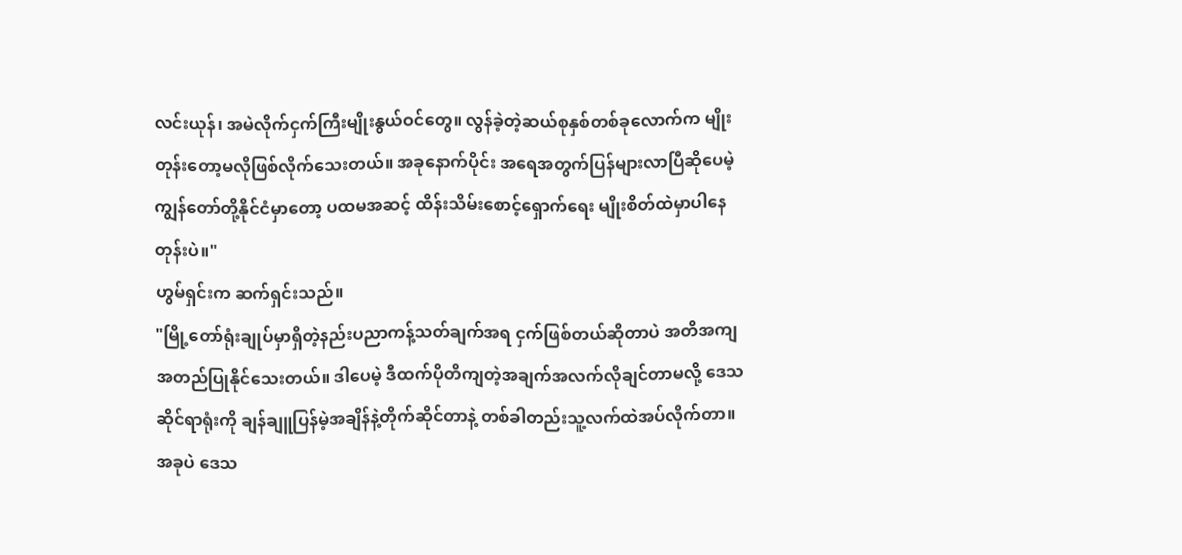လင်းယုန်၊ အမဲလိုက်ငှက်ကြီးမျိုးနွယ်ဝင်တွေ။ လွန်ခဲ့တဲ့ဆယ်စုနှစ်တစ်ခုလောက်က မျိုးတုန်းတော့မလိုဖြစ်လိုက်သေးတယ်။ အခုနောက်ပိုင်း အရေအတွက်ပြန်များလာပြီဆိုပေမဲ့ ကျွန်တော်တို့နိုင်ငံမှာတော့ ပထမအဆင့် ထိန်းသိမ်းစောင့်ရှောက်ရေး မျိုးစိတ်ထဲမှာပါနေတုန်းပဲ။"
ဟွမ်ရှင်းက ဆက်ရှင်းသည်။
"မြို့တော်ရုံးချုပ်မှာရှိတဲ့နည်းပညာကန့်သတ်ချက်အရ ငှက်ဖြစ်တယ်ဆိုတာပဲ အတိအကျအတည်ပြုနိုင်သေးတယ်။ ဒါပေမဲ့ ဒီထက်ပိုတိကျတဲ့အချက်အလက်လိုချင်တာမလို့ ဒေသဆိုင်ရာရုံးကို ချန်ချူပြန်မဲ့အချိန်နဲ့တိုက်ဆိုင်တာနဲ့ တစ်ခါတည်းသူ့လက်ထဲအပ်လိုက်တာ။ အခုပဲ ဒေသ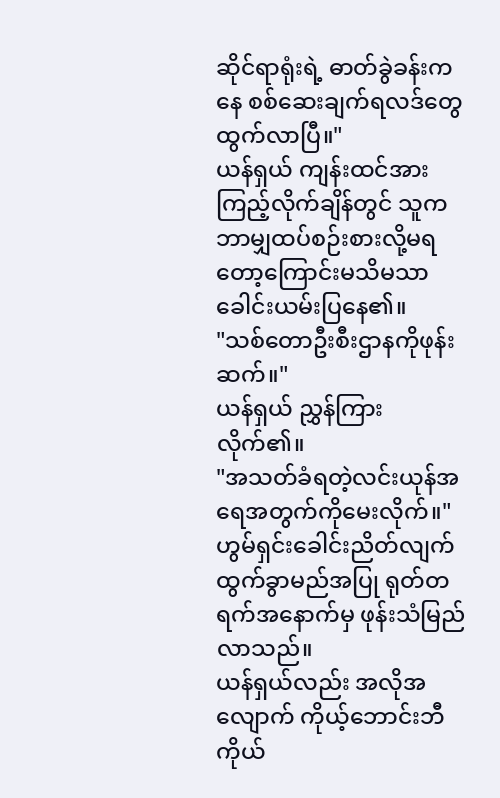ဆိုင်ရာရုံးရဲ့ ဓာတ်ခွဲခန်းကနေ စစ်ဆေးချက်ရလဒ်တွေထွက်လာပြီ။"
ယန်ရှယ် ကျန်းထင်အားကြည့်လိုက်ချိန်တွင် သူကဘာမျှထပ်စဉ်းစားလို့မရတော့ကြောင်းမသိမသာခေါင်းယမ်းပြနေ၏။
"သစ်တောဦးစီးဌာနကိုဖုန်းဆက်။"
ယန်ရှယ် ညွှန်ကြားလိုက်၏။
"အသတ်ခံရတဲ့လင်းယုန်အရေအတွက်ကိုမေးလိုက်။"
ဟွမ်ရှင်းခေါင်းညိတ်လျက် ထွက်ခွာမည်အပြု ရုတ်တရက်အနောက်မှ ဖုန်းသံမြည်လာသည်။
ယန်ရှယ်လည်း အလိုအလျောက် ကိုယ့်ဘောင်းဘီကိုယ်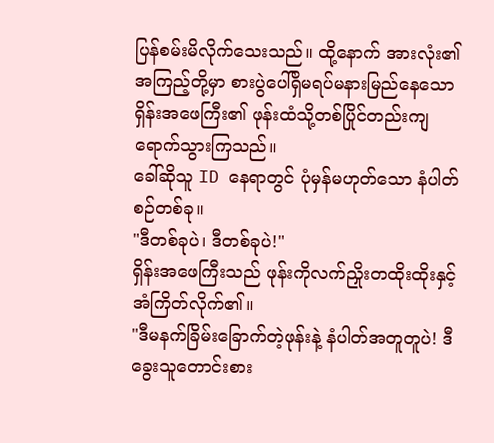ပြန်စမ်းမိလိုက်သေးသည်။ ထို့နောက် အားလုံး၏ အကြည့်တို့မှာ စားပွဲပေါ်ရှိမရပ်မနားမြည်နေသော ရှိန်းအဖေကြီး၏ ဖုန်းထံသို့တစ်ပြိုင်တည်းကျရောက်သွားကြသည်။
ခေါ်ဆိုသူ ID နေရာတွင် ပုံမှန်မဟုတ်သော နံပါတ်စဉ်တစ်ခု။
"ဒီတစ်ခုပဲ၊ ဒီတစ်ခုပဲ!"
ရှိန်းအဖေကြီးသည် ဖုန်းကိုလက်ညှိုးတထိုးထိုးနှင့် အံကြိတ်လိုက်၏။
"ဒီမနက်ခြိမ်းခြောက်တဲ့ဖုန်းနဲ့ နံပါတ်အတူတူပဲ! ဒီခွေးသူတောင်းစား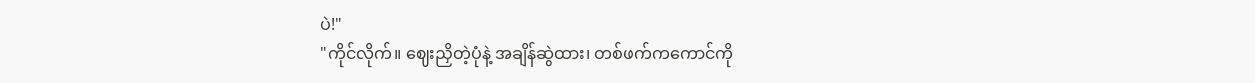ပဲ!"
"ကိုင်လိုက်။ ဈေးညှိတဲ့ပုံနဲ့ အချိန်ဆွဲထား၊ တစ်ဖက်ကကောင်ကို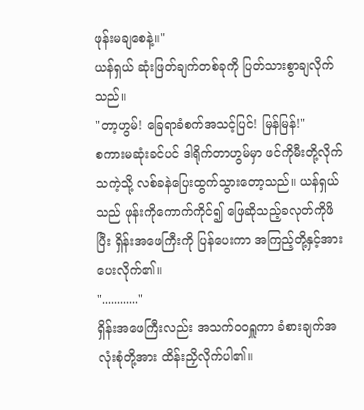ဖုန်းမချစေနဲ့။"
ယန်ရှယ် ဆုံးဖြတ်ချက်တစ်ခုကို ပြတ်သားစွာချလိုက်သည်။
"တာ့ဟွမ်! ခြေရာခံစက်အသင့်ပြင်! မြန်မြန်!"
စကားမဆုံးခင်ပင် ဒါရိုက်တာဟွမ်မှာ ဖင်ကိုမီးတို့လိုက်သကဲ့သို့ လစ်ခနဲပြေးထွက်သွားတော့သည်။ ယန်ရှယ်သည် ဖုန်းကိုကောက်ကိုင်၍ ဖြေဆိုသည့်ခလုတ်ကိုဖိပြီး ရှိန်းအဖေကြီးကို ပြန်ပေးကာ အကြည့်တို့နှင့်အားပေးလိုက်၏။
"............"
ရှိန်းအဖေကြီးလည်း အသက်ဝဝရှူကာ ခံစားချက်အလုံးစုံတို့အား ထိန်းညှိလိုက်ပါ၏။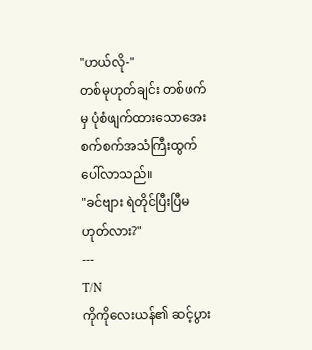"ဟယ်လို-"
တစ်မုဟုတ်ချင်း တစ်ဖက်မှ ပုံစံဖျက်ထားသောအေးစက်စက်အသံကြီးထွက်ပေါ်လာသည်။
"ခင်ဗျား ရဲတိုင်ပြီးပြီမဟုတ်လား?"
---
T/N
ကိုကိုလေးယန်၏ ဆင့်ပွား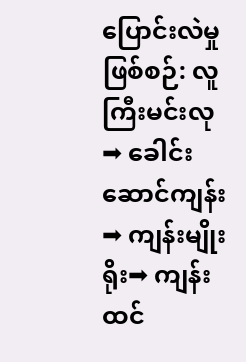ပြောင်းလဲမှုဖြစ်စဉ်: လူကြီးမင်းလု➡ ခေါင်းဆောင်ကျန်း➡ ကျန်းမျိုးရိုး➡ ကျန်းထင်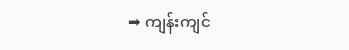➡ ကျန်းကျင်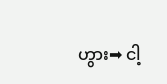ဟွား➡ ငါ့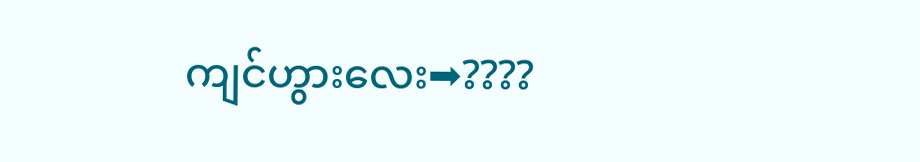ကျင်ဟွားလေး➡????